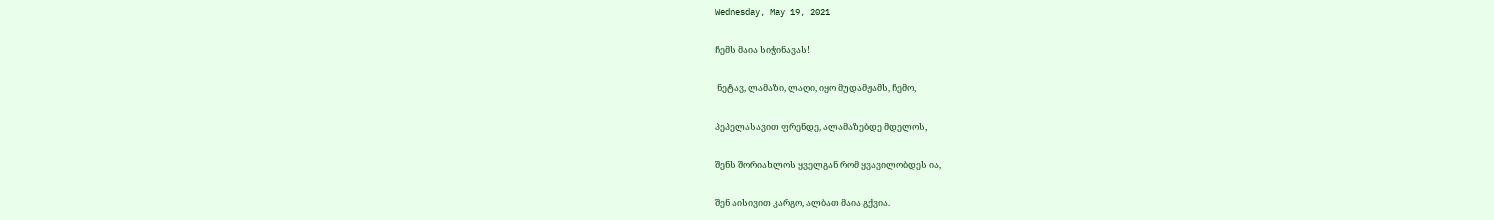Wednesday, May 19, 2021

ჩემს მაია სიჭინავას!

 ნეტავ, ლამაზი, ლაღი, იყო მუდამჟამს, ჩემო,

პეპელასავით ფრენდე, ალამაზებდე მდელოს,

შენს შორიახლოს ყველგან რომ ყვავილობდეს ია,

შენ აისივით კარგო, ალბათ მაია გქვია.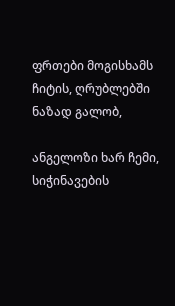ფრთები მოგისხამს ჩიტის, ღრუბლებში ნაზად გალობ,

ანგელოზი ხარ ჩემი, სიჭინავების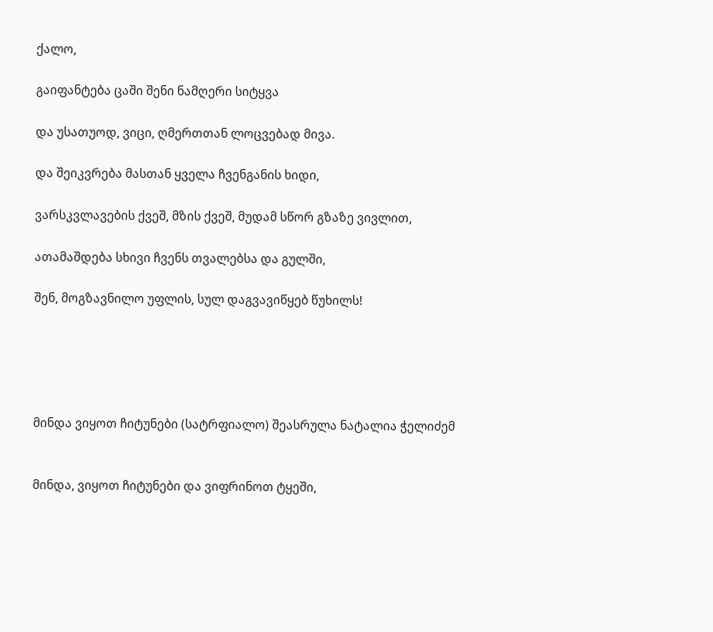ქალო,

გაიფანტება ცაში შენი ნამღერი სიტყვა

და უსათუოდ, ვიცი, ღმერთთან ლოცვებად მივა.

და შეიკვრება მასთან ყველა ჩვენგანის ხიდი,

ვარსკვლავების ქვეშ, მზის ქვეშ, მუდამ სწორ გზაზე ვივლით,

ათამაშდება სხივი ჩვენს თვალებსა და გულში,

შენ, მოგზავნილო უფლის, სულ დაგვავიწყებ წუხილს!





მინდა ვიყოთ ჩიტუნები (სატრფიალო) შეასრულა ნატალია ჭელიძემ


მინდა, ვიყოთ ჩიტუნები და ვიფრინოთ ტყეში,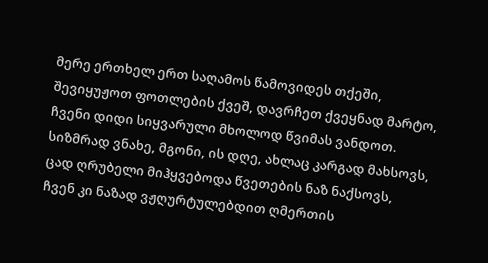მერე ერთხელ ერთ საღამოს წამოვიდეს თქეში,
შევიყუჟოთ ფოთლების ქვეშ, დავრჩეთ ქვეყნად მარტო,
ჩვენი დიდი სიყვარული მხოლოდ წვიმას ვანდოთ.
სიზმრად ვნახე, მგონი, ის დღე, ახლაც კარგად მახსოვს,
ცად ღრუბელი მიჰყვებოდა წვეთების ნაზ ნაქსოვს,
ჩვენ კი ნაზად ვჟღურტულებდით ღმერთის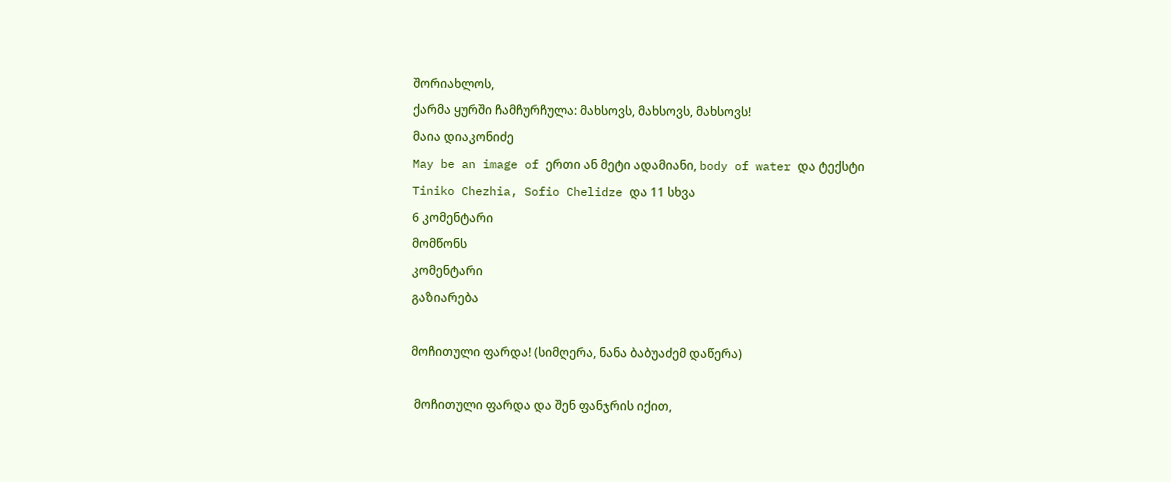შორიახლოს,
ქარმა ყურში ჩამჩურჩულა: მახსოვს, მახსოვს, მახსოვს!
მაია დიაკონიძე
May be an image of ერთი ან მეტი ადამიანი, body of water და ტექსტი
Tiniko Chezhia, Sofio Chelidze და 11 სხვა
6 კომენტარი
მომწონს
კომენტარი
გაზიარება

მოჩითული ფარდა! (სიმღერა, ნანა ბაბუაძემ დაწერა)

 მოჩითული ფარდა და შენ ფანჯრის იქით,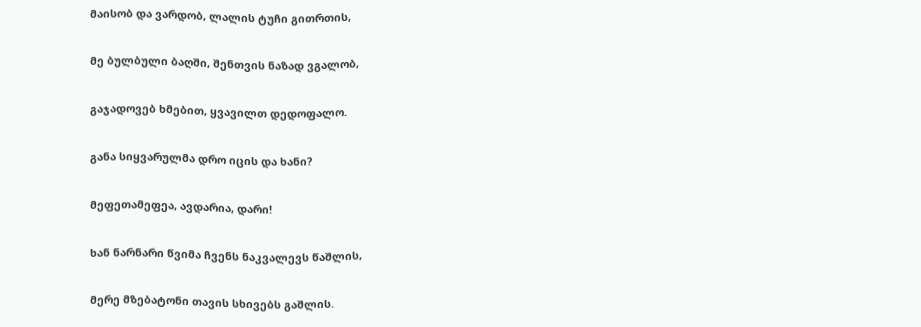მაისობ და ვარდობ, ლალის ტუჩი გითრთის,

მე ბულბული ბაღში, შენთვის ნაზად ვგალობ,

გაჯადოვებ ხმებით, ყვავილთ დედოფალო.

განა სიყვარულმა დრო იცის და ხანი?

მეფეთამეფეა, ავდარია, დარი!

ხან ნარნარი წვიმა ჩვენს ნაკვალევს წაშლის,

მერე მზებატონი თავის სხივებს გაშლის.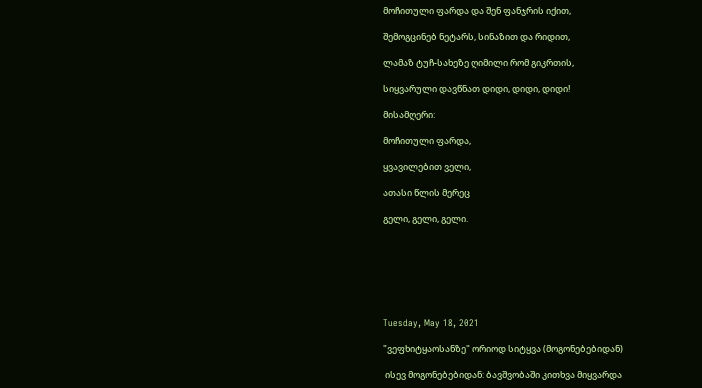მოჩითული ფარდა და შენ ფანჯრის იქით,

შემოგცინებ ნეტარს, სინაზით და რიდით,

ლამაზ ტუჩ-სახეზე ღიმილი რომ გიკრთის,

სიყვარული დავწნათ დიდი, დიდი, დიდი!

მისამღერი:

მოჩითული ფარდა,

ყვავილებით ველი,

ათასი წლის მერეც

გელი, გელი, გელი.







Tuesday, May 18, 2021

"ვეფხიტყაოსანზე" ორიოდ სიტყვა (მოგონებებიდან)

 ისევ მოგონებებიდან: ბავშვობაში კითხვა მიყვარდა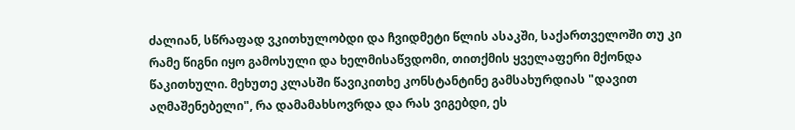ძალიან, სწრაფად ვკითხულობდი და ჩვიდმეტი წლის ასაკში, საქართველოში თუ კი რამე წიგნი იყო გამოსული და ხელმისაწვდომი, თითქმის ყველაფერი მქონდა წაკითხული. მეხუთე კლასში წავიკითხე კონსტანტინე გამსახურდიას "დავით აღმაშენებელი", რა დამამახსოვრდა და რას ვიგებდი, ეს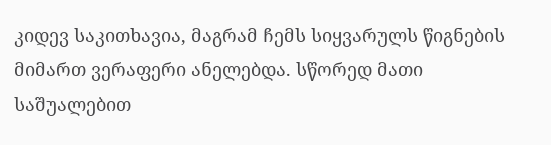კიდევ საკითხავია, მაგრამ ჩემს სიყვარულს წიგნების მიმართ ვერაფერი ანელებდა. სწორედ მათი საშუალებით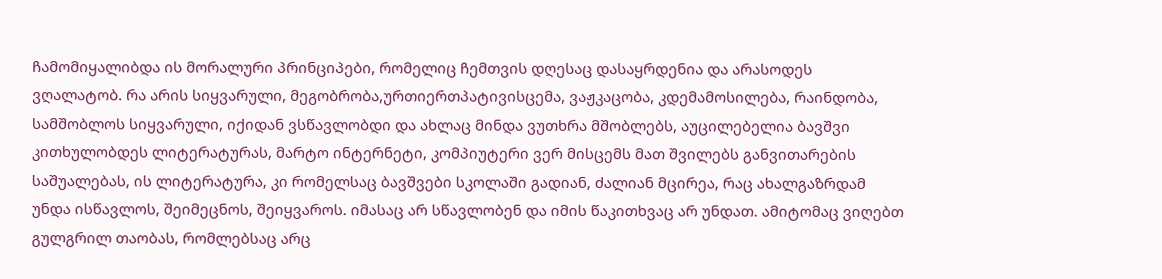ჩამომიყალიბდა ის მორალური პრინციპები, რომელიც ჩემთვის დღესაც დასაყრდენია და არასოდეს ვღალატობ. რა არის სიყვარული, მეგობრობა,ურთიერთპატივისცემა, ვაჟკაცობა, კდემამოსილება, რაინდობა, სამშობლოს სიყვარული, იქიდან ვსწავლობდი და ახლაც მინდა ვუთხრა მშობლებს, აუცილებელია ბავშვი კითხულობდეს ლიტერატურას, მარტო ინტერნეტი, კომპიუტერი ვერ მისცემს მათ შვილებს განვითარების საშუალებას, ის ლიტერატურა, კი რომელსაც ბავშვები სკოლაში გადიან, ძალიან მცირეა, რაც ახალგაზრდამ უნდა ისწავლოს, შეიმეცნოს, შეიყვაროს. იმასაც არ სწავლობენ და იმის წაკითხვაც არ უნდათ. ამიტომაც ვიღებთ გულგრილ თაობას, რომლებსაც არც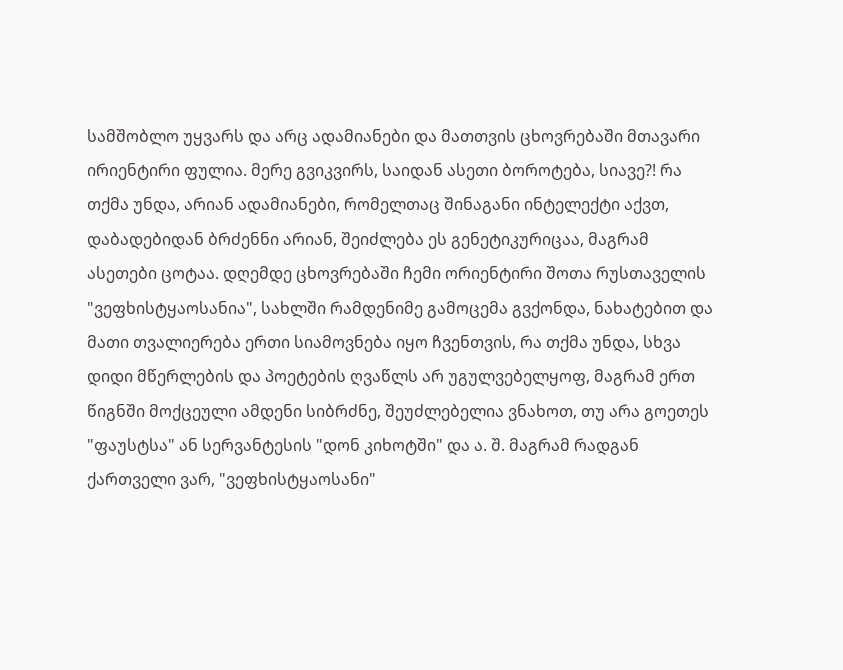სამშობლო უყვარს და არც ადამიანები და მათთვის ცხოვრებაში მთავარი ირიენტირი ფულია. მერე გვიკვირს, საიდან ასეთი ბოროტება, სიავე?! რა თქმა უნდა, არიან ადამიანები, რომელთაც შინაგანი ინტელექტი აქვთ, დაბადებიდან ბრძენნი არიან, შეიძლება ეს გენეტიკურიცაა, მაგრამ ასეთები ცოტაა. დღემდე ცხოვრებაში ჩემი ორიენტირი შოთა რუსთაველის "ვეფხისტყაოსანია", სახლში რამდენიმე გამოცემა გვქონდა, ნახატებით და მათი თვალიერება ერთი სიამოვნება იყო ჩვენთვის, რა თქმა უნდა, სხვა დიდი მწერლების და პოეტების ღვაწლს არ უგულვებელყოფ, მაგრამ ერთ წიგნში მოქცეული ამდენი სიბრძნე, შეუძლებელია ვნახოთ, თუ არა გოეთეს "ფაუსტსა" ან სერვანტესის "დონ კიხოტში" და ა. შ. მაგრამ რადგან ქართველი ვარ, "ვეფხისტყაოსანი"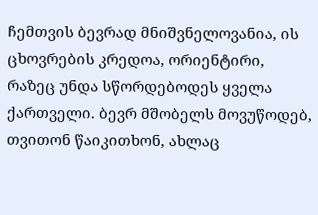ჩემთვის ბევრად მნიშვნელოვანია, ის ცხოვრების კრედოა, ორიენტირი, რაზეც უნდა სწორდებოდეს ყველა ქართველი. ბევრ მშობელს მოვუწოდებ, თვითონ წაიკითხონ, ახლაც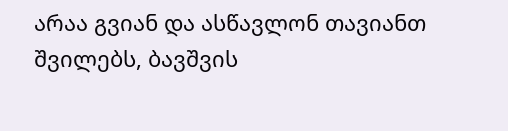არაა გვიან და ასწავლონ თავიანთ შვილებს, ბავშვის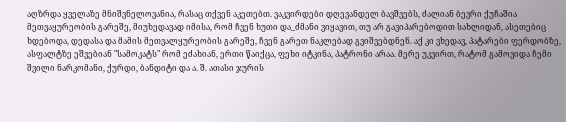აღზრდა ყველაზე მნიშვნელოვანია, რასაც თქვენ აკეთებთ. ვაკვირდები დღევანდელ ბავშვებს, ძალიან ბევრი ქუჩაშია მეთვაყურეობის გარეშე, მიუხედავად იმისა, რომ ჩვენ ხუთი და_ძმანი ვიყავით, თუ არ გავიპარებოდით სახლიდან, ასეთებიც ხდებოდა, დედასა და მამის მეთვალყურეობის გარეშე, ჩვენ გარეთ ნაკლებად გვიშვებდნენ. აქ კი ვხედავ, პატარები ფერდობზე, ასფალტზე ეშვებიან "სამოკატს" რომ ეძახიან, ერთი წაიქცა, ფეხი იტკინა, პატრონი არაა. მერე უკვირთ, რატომ გამოვიდა ჩემი შვილი ნარკომანი, ქურდი, ბანდიტი და ა. შ. ათასი ჯურის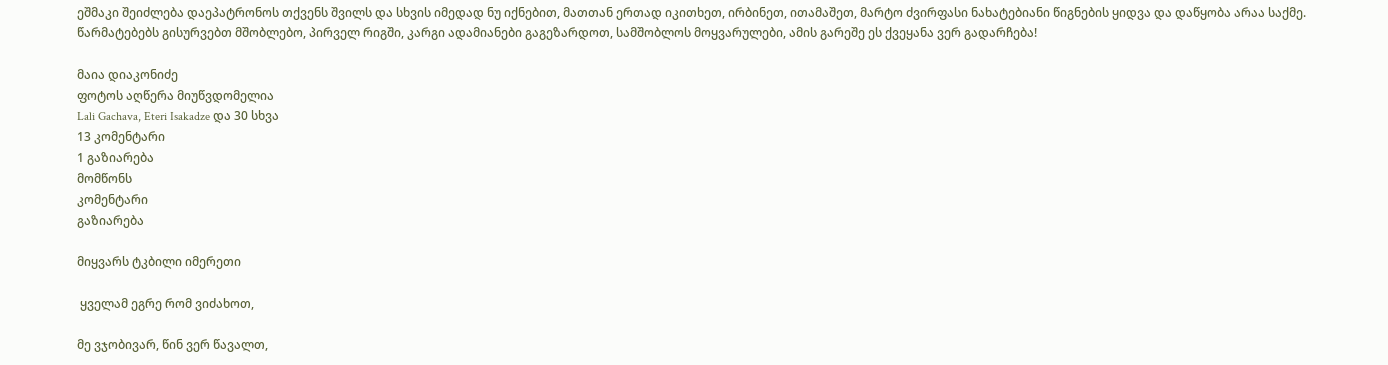ეშმაკი შეიძლება დაეპატრონოს თქვენს შვილს და სხვის იმედად ნუ იქნებით, მათთან ერთად იკითხეთ, ირბინეთ, ითამაშეთ, მარტო ძვირფასი ნახატებიანი წიგნების ყიდვა და დაწყობა არაა საქმე. წარმატებებს გისურვებთ მშობლებო, პირველ რიგში, კარგი ადამიანები გაგეზარდოთ, სამშობლოს მოყვარულები, ამის გარეშე ეს ქვეყანა ვერ გადარჩება!

მაია დიაკონიძე
ფოტოს აღწერა მიუწვდომელია
Lali Gachava, Eteri Isakadze და 30 სხვა
13 კომენტარი
1 გაზიარება
მომწონს
კომენტარი
გაზიარება

მიყვარს ტკბილი იმერეთი

 ყველამ ეგრე რომ ვიძახოთ,

მე ვჯობივარ, წინ ვერ წავალთ,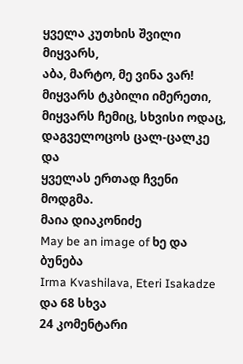ყველა კუთხის შვილი მიყვარს,
აბა, მარტო, მე ვინა ვარ!
მიყვარს ტკბილი იმერეთი,
მიყვარს ჩემიც, სხვისი ოდაც,
დაგველოცოს ცალ-ცალკე და
ყველას ერთად ჩვენი მოდგმა.
მაია დიაკონიძე
May be an image of ხე და ბუნება
Irma Kvashilava, Eteri Isakadze და 68 სხვა
24 კომენტარი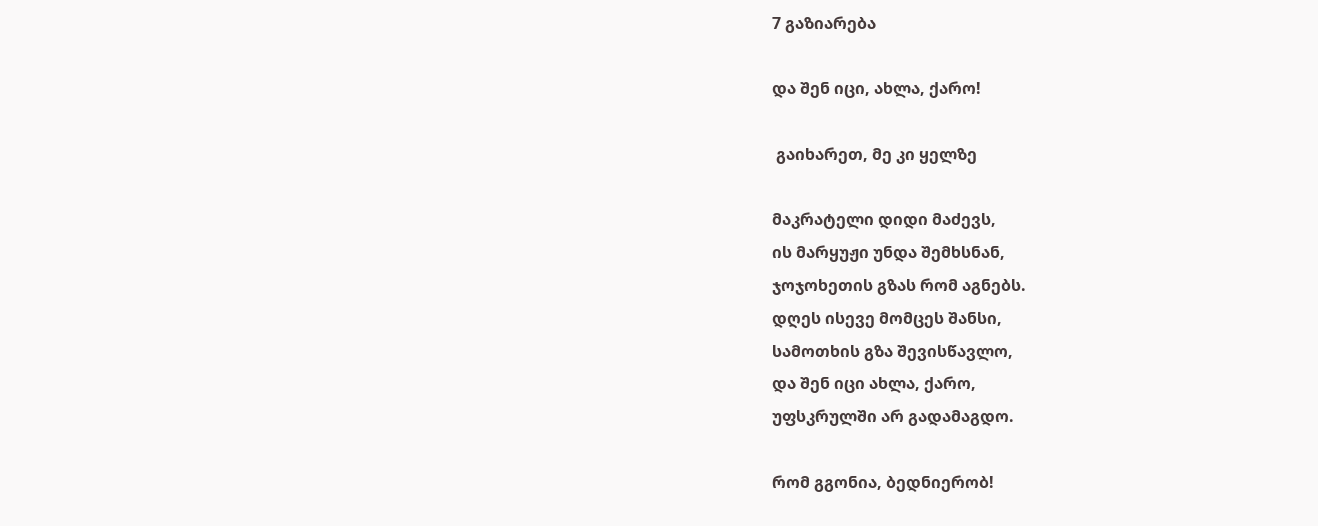7 გაზიარება

და შენ იცი, ახლა, ქარო!

 გაიხარეთ, მე კი ყელზე

მაკრატელი დიდი მაძევს,
ის მარყუჟი უნდა შემხსნან,
ჯოჯოხეთის გზას რომ აგნებს.
დღეს ისევე მომცეს შანსი,
სამოთხის გზა შევისწავლო,
და შენ იცი ახლა, ქარო,
უფსკრულში არ გადამაგდო.

რომ გგონია, ბედნიერობ!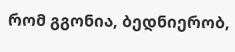რომ გგონია, ბედნიერობ,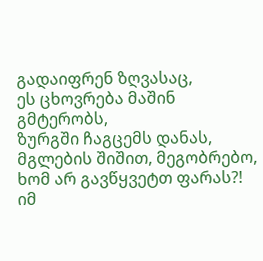გადაიფრენ ზღვასაც,
ეს ცხოვრება მაშინ გმტერობს,
ზურგში ჩაგცემს დანას,
მგლების შიშით, მეგობრებო,
ხომ არ გავწყვეტთ ფარას?!
იმ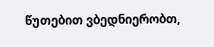წუთებით ვბედნიერობთ,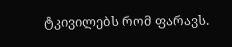ტკივილებს რომ ფარავს.